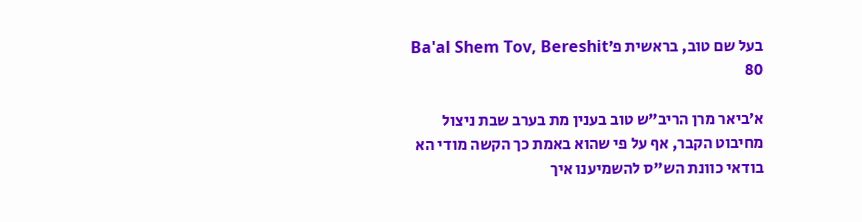בעל שם טוב, בראשית פ׳Ba'al Shem Tov, Bereshit 80

א׳ביאר מרן הריב"ש טוב בענין מת בערב שבת ניצול מחיבוט הקבר, אף על פי שהוא באמת כך הקשה מודי הא בודאי כוונת הש"ס להשמיענו איך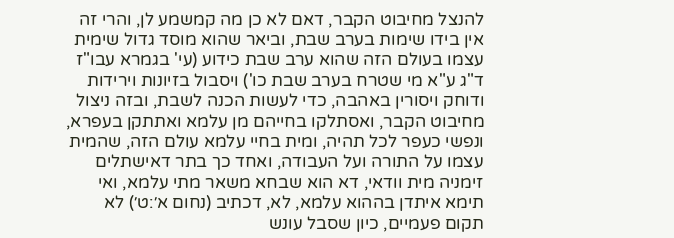להנצל מחיבוט הקבר, דאם לא כן מה קמשמע לן, והרי זה אין בידו שימות בערב שבת, וביאר שהוא מוסד גדול שימית עצמו בעולם הזה שהוא ערב שבת כידוע (עי' בגמרא עבו"ז ד"ג ע"א מי שטרח בערב שבת כו') ויסבול בזיונות וירידות ודוחק ויסורין באהבה, כדי לעשות הכנה לשבת, ובזה ניצול מחיבוט הקבר, ואסתלקו בחייהם מן עלמא ואתתקן בעפרא, ונפשי כעפר לכל תהיה, ומית בחיי עלמא עולם הזה, שהמית עצמו על התורה ועל העבודה, ואחד כך בתר דאישתלים זימניה מית וודאי, דא הוא שבחא משאר מתי עלמא, ואי תימא איתדן בההוא עלמא, לא, דכתיב (נחום א׳:ט׳) לא תקום פעמיים, כיון שסבל עונש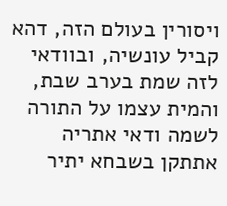ויסורין בעולם הזה, דהא קביל עונשיה, ובוודאי לזה שמת בערב שבת, והמית עצמו על התורה לשמה ודאי אתריה אתתקן בשבחא יתיר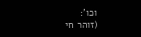וכו':
(זוהר חי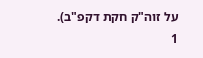על זוה"ק חקת דקפ"ב).
1